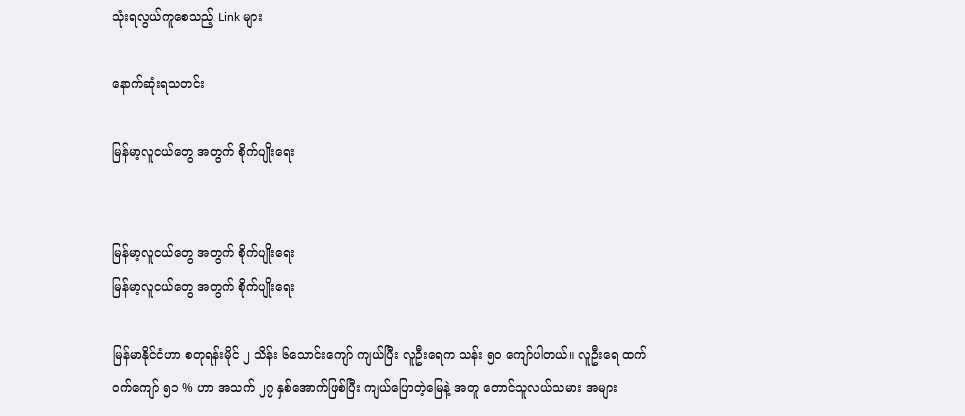သုံးရလွယ်ကူစေသည့် Link များ

နောက်ဆုံးရသတင်း

မြန်မာ့လူငယ်တွေ အတွက် စိုက်ပျိုးရေး


မြန်မာ့လူငယ်တွေ အတွက် စိုက်ပျိုးရေး
မြန်မာ့လူငယ်တွေ အတွက် စိုက်ပျိုးရေး

မြန်မာနိုင်ငံဟာ စတုရန်းမိုင် ၂ သိန်း ၆သောင်းကျော် ကျယ်ပြီး လူဦးရေက သန်း ၅၀ ကျော်ပါတယ်။ လူဦးရေ ထက်ဝက်ကျော် ၅၁ % ဟာ အသက် ၂၇ နှစ်အောက်ဖြစ်ပြီး ကျယ်ပြောတဲ့မြေနဲ့ အတူ တောင်သူလယ်သမား အများ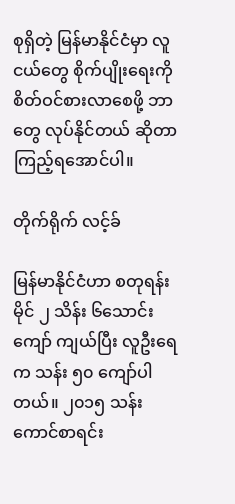စုရှိတဲ့ မြန်မာနိုင်ငံမှာ လူငယ်တွေ စိုက်ပျိုးရေးကို စိတ်ဝင်စားလာစေဖို့ ဘာတွေ လုပ်နိုင်တယ် ဆိုတာကြည့်ရအောင်ပါ။

တိုက်ရိုက် လင့်ခ်

မြန်မာနိုင်ငံဟာ စတုရန်းမိုင် ၂ သိန်း ၆သောင်းကျော် ကျယ်ပြီး လူဦးရေက သန်း ၅၀ ကျော်ပါတယ်။ ၂၀၁၅ သန်းကောင်စာရင်း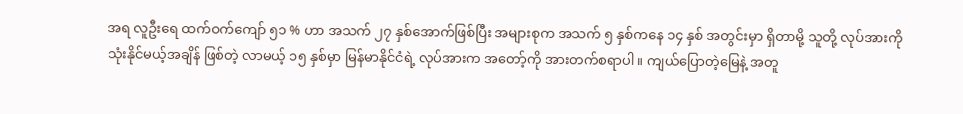အရ လူဦးရေ ထက်ဝက်ကျော် ၅၁ % ဟာ အသက် ၂၇ နှစ်အောက်ဖြစ်ပြီး အများစုက အသက် ၅ နှစ်ကနေ ၁၄ နှစ် အတွင်းမှာ ရှိတာမို့ သူတို့ လုပ်အားကို သုံးနိုင်မယ့်အချိန် ဖြစ်တဲ့ လာမယ့် ၁၅ နှစ်မှာ မြန်မာနိုင်ငံရဲ့ လုပ်အားက အတော့်ကို အားတက်စရာပါ။ ကျယ်ပြောတဲ့မြေနဲ့ အတူ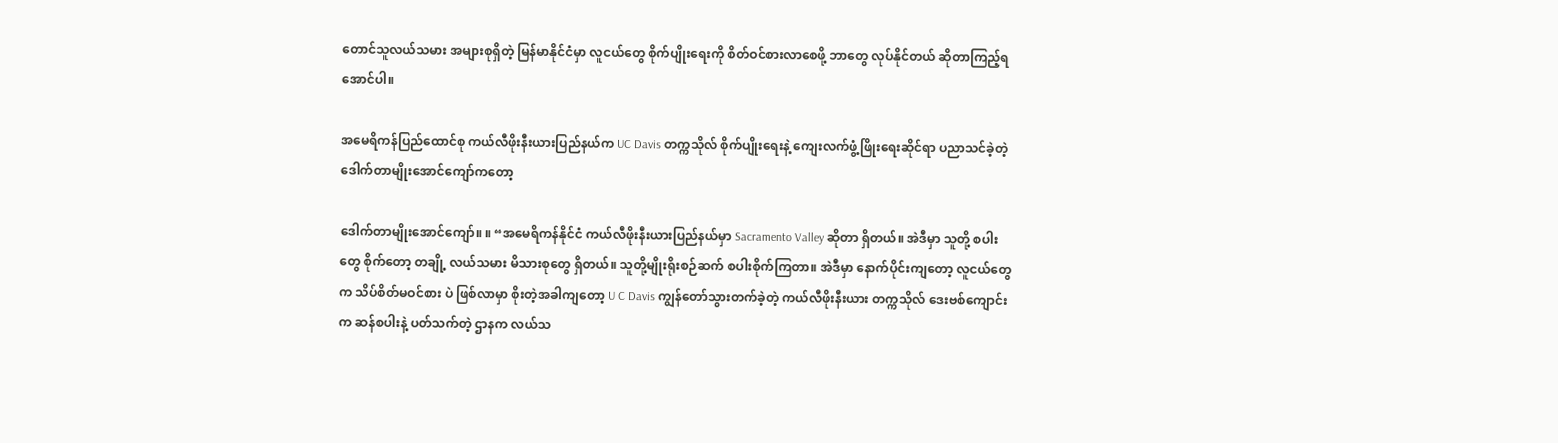တောင်သူလယ်သမား အများစုရှိတဲ့ မြန်မာနိုင်ငံမှာ လူငယ်တွေ စိုက်ပျိုးရေးကို စိတ်ဝင်စားလာစေဖို့ ဘာတွေ လုပ်နိုင်တယ် ဆိုတာကြည့်ရအောင်ပါ။

အမေရိကန်ပြည်ထောင်စု ကယ်လီဖိုးနီးယားပြည်နယ်က UC Davis တက္ကသိုလ် စိုက်ပျိုးရေးနဲ့ ကျေးလက်ဖွံ့ဖြိုးရေးဆိုင်ရာ ပညာသင်ခဲ့တဲ့ ဒေါက်တာမျိုးအောင်ကျော်ကတော့

ဒေါက်တာမျိုးအောင်ကျော်။ ။ “အမေရိကန်နိုင်ငံ ကယ်လီဖိုးနီးယားပြည်နယ်မှာ Sacramento Valley ဆိုတာ ရှိတယ်။ အဲဒီမှာ သူတို့ စပါးတွေ စိုက်တော့ တချို့ လယ်သမား မိသားစုတွေ ရှိတယ်။ သူတို့မျိုးရိုးစဉ်ဆက် စပါးစိုက်ကြတာ။ အဲဒီမှာ နောက်ပိုင်းကျတော့ လူငယ်တွေက သိပ်စိတ်မဝင်စား ပဲ ဖြစ်လာမှာ စိုးတဲ့အခါကျတော့ U C Davis ကျွန်တော်သွားတက်ခဲ့တဲ့ ကယ်လီဖိုးနီးယား တက္ကသိုလ် ဒေးဗစ်ကျောင်းက ဆန်စပါးနဲ့ ပတ်သက်တဲ့ ဌာနက လယ်သ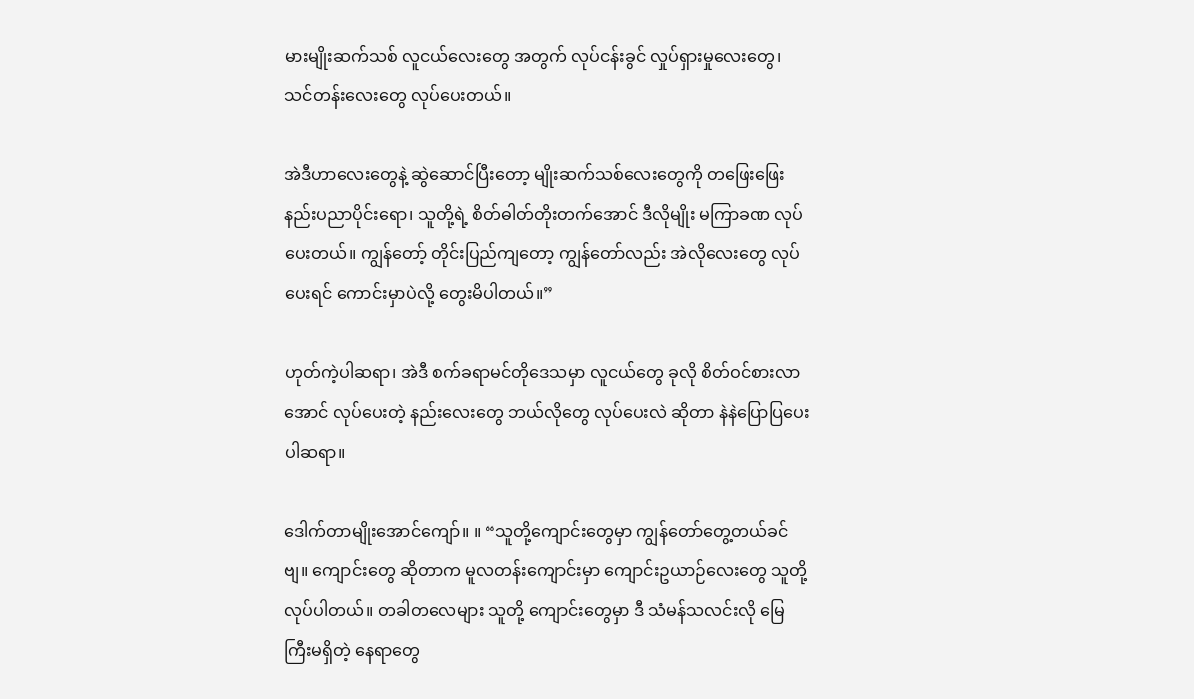မားမျိုးဆက်သစ် လူငယ်လေးတွေ အတွက် လုပ်ငန်းခွင် လှုပ်ရှားမှုလေးတွေ၊ သင်တန်းလေးတွေ လုပ်ပေးတယ်။

အဲဒီဟာလေးတွေနဲ့ ဆွဲဆောင်ပြီးတော့ မျိုးဆက်သစ်လေးတွေကို တဖြေးဖြေး နည်းပညာပိုင်းရော၊ သူတို့ရဲ့ စိတ်ဓါတ်တိုးတက်အောင် ဒီလိုမျိုး မကြာခဏ လုပ်ပေးတယ်။ ကျွန်တော့် တိုင်းပြည်ကျတော့ ကျွန်တော်လည်း အဲလိုလေးတွေ လုပ်ပေးရင် ကောင်းမှာပဲလို့ တွေးမိပါတယ်။”

ဟုတ်ကဲ့ပါဆရာ၊ အဲဒီ စက်ခရာမင်တိုဒေသမှာ လူငယ်တွေ ခုလို စိတ်ဝင်စားလာအောင် လုပ်ပေးတဲ့ နည်းလေးတွေ ဘယ်လိုတွေ လုပ်ပေးလဲ ဆိုတာ နဲနဲပြောပြပေးပါဆရာ။

ဒေါက်တာမျိုးအောင်ကျော်။ ။ “သူတို့ကျောင်းတွေမှာ ကျွန်တော်တွေ့တယ်ခင်ဗျ။ ကျောင်းတွေ ဆိုတာက မူလတန်းကျောင်းမှာ ကျောင်းဥယာဉ်လေးတွေ သူတို့ လုပ်ပါတယ်။ တခါတလေများ သူတို့ ကျောင်းတွေမှာ ဒီ သံမန်သလင်းလို မြေကြီးမရှိတဲ့ နေရာတွေ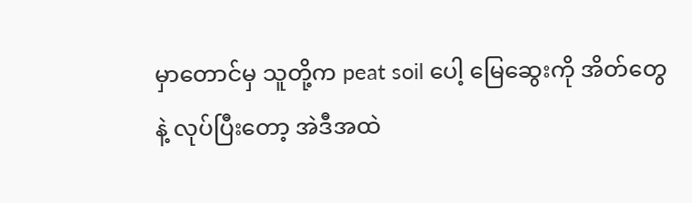မှာတောင်မှ သူတို့က peat soil ပေါ့ မြေဆွေးကို အိတ်တွေနဲ့ လုပ်ပြီးတော့ အဲဒီအထဲ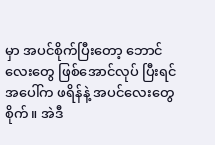မှာ အပင်စိုက်ပြီးတော့ ဘောင်လေးတွေ ဖြစ်အောင်လုပ် ပြီးရင် အပေါ်က ဖရိန်နဲ့ အပင်လေးတွေ စိုက်။ အဲဒီ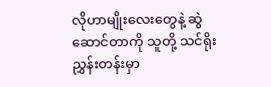လိုဟာမျိုးလေးတွေနဲ့ ဆွဲဆောင်တာကို သူတို့ သင်ရိုးညွှန်းတန်းမှာ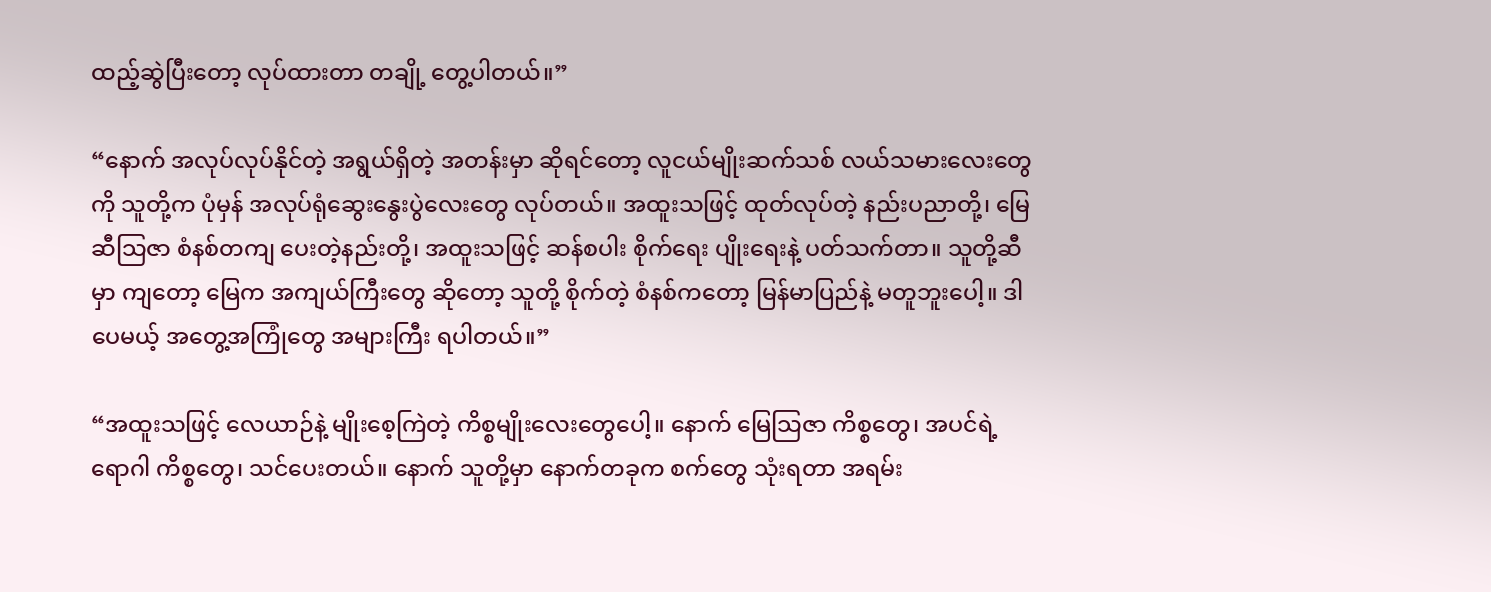ထည့်ဆွဲပြီးတော့ လုပ်ထားတာ တချို့ တွေ့ပါတယ်။”

“နောက် အလုပ်လုပ်နိုင်တဲ့ အရွယ်ရှိတဲ့ အတန်းမှာ ဆိုရင်တော့ လူငယ်မျိုးဆက်သစ် လယ်သမားလေးတွေကို သူတို့က ပုံမှန် အလုပ်ရုံဆွေးနွေးပွဲလေးတွေ လုပ်တယ်။ အထူးသဖြင့် ထုတ်လုပ်တဲ့ နည်းပညာတို့၊ မြေဆီသြဇာ စံနစ်တကျ ပေးတဲ့နည်းတို့၊ အထူးသဖြင့် ဆန်စပါး စိုက်ရေး ပျိုးရေးနဲ့ ပတ်သက်တာ။ သူတို့ဆီမှာ ကျတော့ မြေက အကျယ်ကြီးတွေ ဆိုတော့ သူတို့ စိုက်တဲ့ စံနစ်ကတော့ မြန်မာပြည်နဲ့ မတူဘူးပေါ့။ ဒါပေမယ့် အတွေ့အကြုံတွေ အများကြီး ရပါတယ်။”

“အထူးသဖြင့် လေယာဉ်နဲ့ မျိုးစေ့ကြဲတဲ့ ကိစ္စမျိုးလေးတွေပေါ့။ နောက် မြေသြဇာ ကိစ္စတွေ၊ အပင်ရဲ့ ရောဂါ ကိစ္စတွေ၊ သင်ပေးတယ်။ နောက် သူတို့မှာ နောက်တခုက စက်တွေ သုံးရတာ အရမ်း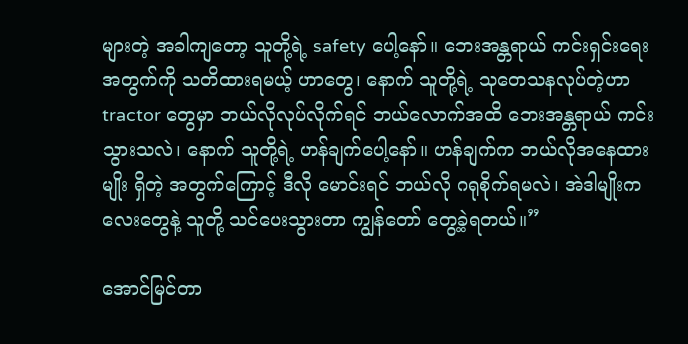များတဲ့ အခါကျတော့ သူတို့ရဲ့ safety ပေါ့နော်။ ဘေးအန္တရာယ် ကင်းရှင်းရေး အတွက်ကို သတိထားရမယ့် ဟာတွေ၊ နောက် သူတို့ရဲ့ သုတေသနလုပ်တဲ့ဟာ tractor တွေမှာ ဘယ်လိုလုပ်လိုက်ရင် ဘယ်လောက်အထိ ဘေးအန္တရာယ် ကင်းသွားသလဲ၊ နောက် သူတို့ရဲ့ ဟန်ချက်ပေါ့နော်။ ဟန်ချက်က ဘယ်လိုအနေထားမျိုး ရှိတဲ့ အတွက်ကြောင့် ဒီလို မောင်းရင် ဘယ်လို ဂရုစိုက်ရမလဲ၊ အဲဒါမျိုးကလေးတွေနဲ့ သူတို့ သင်ပေးသွားတာ ကျွန်တော် တွေ့ခဲ့ရတယ်။”

အောင်မြင်တာ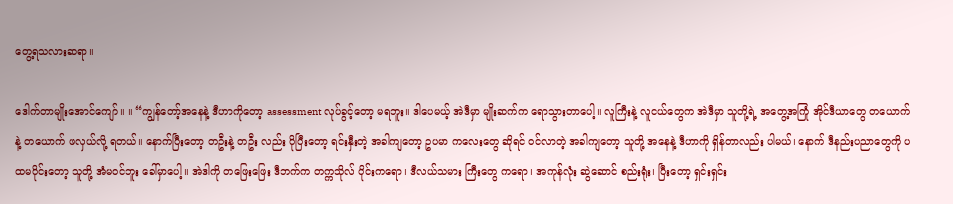တွေ့ရသလားဆရာ။

ဒေါက်တာမျိုးအောင်ကျော်။ ။ “ကျွန်တော့်အနေနဲ့ ဒီဟာကိုတော့ assessment လုပ်ခွင့်တော့ မရဘူး။ ဒါပေမယ့် အဲဒီမှာ မျိုးဆက်က ရောသွားတာပေါ့။ လူကြီးနဲ့ လူငယ်တွေက အဲဒီမှာ သူတို့ရဲ့ အတွေ့အကြုံ အိုင်ဒီယာတွေ တယောက်နဲ့ တယောက် ဖလှယ်လို့ ရတယ်။ နောက်ပြီးတော့ တဦးနဲ့ တဦး လည်း ပိုပြီးတော့ ရင်းနှီးတဲ့ အခါကျတော့ ဥပမာ ကလေးတွေ ဆိုရင် ဝင်လာတဲ့ အခါကျတော့ သူတို့ အနေနဲ့ ဒီဟာကို ရှိန်တာလည်း ပါမယ်၊ နောက် ဒီနည်းပညာတွေကို ပထမပိုင်းတော့ သူတို့ အံမဝင်ဘူး ခေါ်မှာပေါ့။ အဲဒါကို တဖြေးဖြေး ဒီဘက်က တက္ကသိုလ် ပိုင်းကရော၊ ဒီလယ်သမား ကြီးတွေ ကရော၊ အကုန်လုံး ဆွဲဆောင် စည်းရုံး၊ ပြီးတော့ ရှင်းရှင်း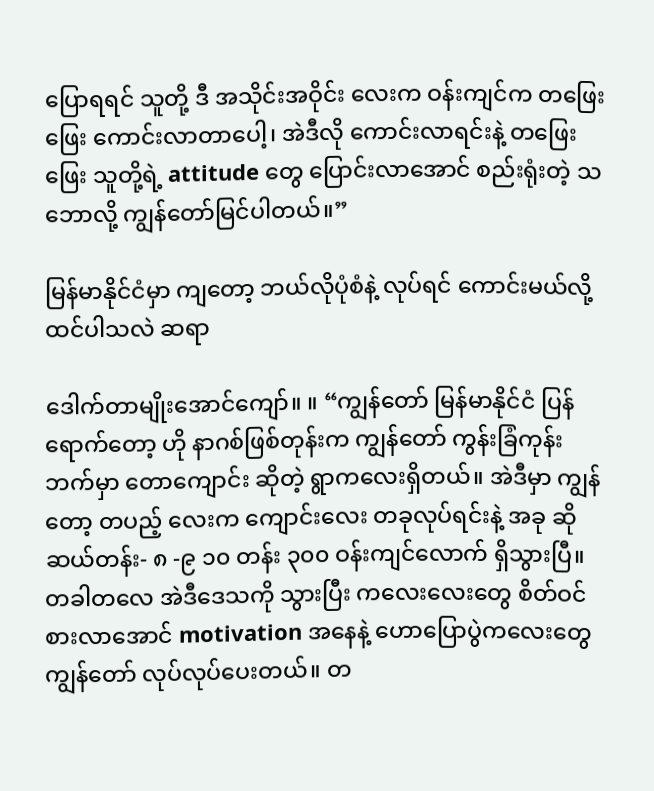ပြောရရင် သူတို့ ဒီ အသိုင်းအဝိုင်း လေးက ဝန်းကျင်က တဖြေးဖြေး ကောင်းလာတာပေါ့၊ အဲဒီလို ကောင်းလာရင်းနဲ့ တဖြေးဖြေး သူတို့ရဲ့ attitude တွေ ပြောင်းလာအောင် စည်းရုံးတဲ့ သဘောလို့ ကျွန်တော်မြင်ပါတယ်။”

မြန်မာနိုင်ငံမှာ ကျတော့ ဘယ်လိုပုံစံနဲ့ လုပ်ရင် ကောင်းမယ်လို့ ထင်ပါသလဲ ဆရာ

ဒေါက်တာမျိုးအောင်ကျော်။ ။ “ကျွန်တော် မြန်မာနိုင်ငံ ပြန်ရောက်တော့ ဟို နာဂစ်ဖြစ်တုန်းက ကျွန်တော် ကွန်းခြံကုန်းဘက်မှာ တောကျောင်း ဆိုတဲ့ ရွာကလေးရှိတယ်။ အဲဒီမှာ ကျွန်တော့ တပည့် လေးက ကျောင်းလေး တခုလုပ်ရင်းနဲ့ အခု ဆို ဆယ်တန်း- ၈ -၉ ၁၀ တန်း ၃၀၀ ဝန်းကျင်လောက် ရှိသွားပြီ။ တခါတလေ အဲဒီဒေသကို သွားပြီး ကလေးလေးတွေ စိတ်ဝင်စားလာအောင် motivation အနေနဲ့ ဟောပြောပွဲကလေးတွေ ကျွန်တော် လုပ်လုပ်ပေးတယ်။ တ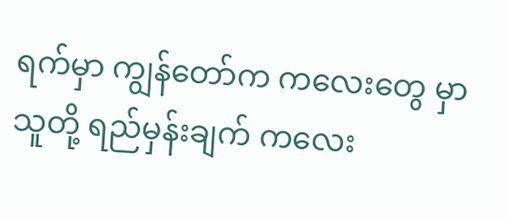ရက်မှာ ကျွန်တော်က ကလေးတွေ မှာ သူတို့ ရည်မှန်းချက် ကလေး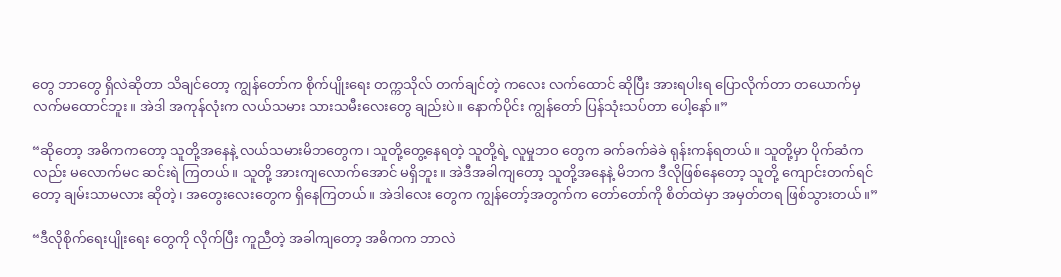တွေ ဘာတွေ ရှိလဲဆိုတာ သိချင်တော့ ကျွန်တော်က စိုက်ပျိုးရေး တက္ကသိုလ် တက်ချင်တဲ့ ကလေး လက်ထောင် ဆိုပြီး အားရပါးရ ပြောလိုက်တာ တယောက်မှ လက်မထောင်ဘူး။ အဲဒါ အကုန်လုံးက လယ်သမား သားသမီးလေးတွေ ချည်းပဲ။ နောက်ပိုင်း ကျွန်တော် ပြန်သုံးသပ်တာ ပေါ့နော်။”

“ဆိုတော့ အဓိကကတော့ သူတို့အနေနဲ့ လယ်သမားမိဘတွေက၊ သူတို့တွေ့နေရတဲ့ သူတို့ရဲ့ လူမှုဘဝ တွေက ခက်ခက်ခဲခဲ ရုန်းကန်ရတယ်။ သူတို့မှာ ပိုက်ဆံကလည်း မလောက်မင ဆင်းရဲ ကြတယ်။ သူတို့ အားကျလောက်အောင် မရှိဘူး။ အဲဒီအခါကျတော့ သူတို့အနေနဲ့ မိဘက ဒီလိုဖြစ်နေတော့ သူတို့ ကျောင်းတက်ရင်တော့ ချမ်းသာမလား ဆိုတဲ့၊ အတွေးလေးတွေက ရှိနေကြတယ်။ အဲဒါလေး တွေက ကျွန်တော့်အတွက်က တော်တော်ကို စိတ်ထဲမှာ အမှတ်တရ ဖြစ်သွားတယ်။”

“ဒီလိုစိုက်ရေးပျိုးရေး တွေကို လိုက်ပြီး ကူညီတဲ့ အခါကျတော့ အဓိကက ဘာလဲ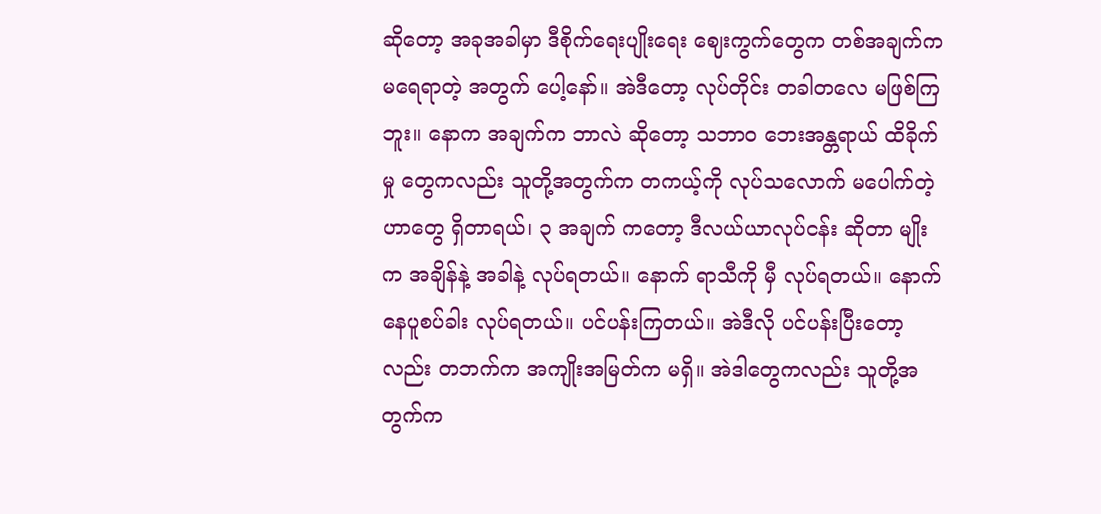ဆိုတော့ အခုအခါမှာ ဒီစိုက်ရေးပျိုးရေး ဈေးကွက်တွေက တစ်အချက်က မရေရာတဲ့ အတွက် ပေါ့နော်။ အဲဒီတော့ လုပ်တိုင်း တခါတလေ မဖြစ်ကြဘူး။ နောက အချက်က ဘာလဲ ဆိုတော့ သဘာဝ ဘေးအန္တရာယ် ထိခိုက်မှု တွေကလည်း သူတို့အတွက်က တကယ့်ကို လုပ်သလောက် မပေါက်တဲ့ ဟာတွေ ရှိတာရယ်၊ ၃ အချက် ကတော့ ဒီလယ်ယာလုပ်ငန်း ဆိုတာ မျိုးက အချိန်နဲ့ အခါနဲ့ လုပ်ရတယ်။ နောက် ရာသီကို မှီ လုပ်ရတယ်။ နောက် နေပူစပ်ခါး လုပ်ရတယ်။ ပင်ပန်းကြတယ်။ အဲဒီလို ပင်ပန်းပြီးတော့လည်း တဘက်က အကျိုးအမြတ်က မရှိ။ အဲဒါတွေကလည်း သူတို့အတွက်က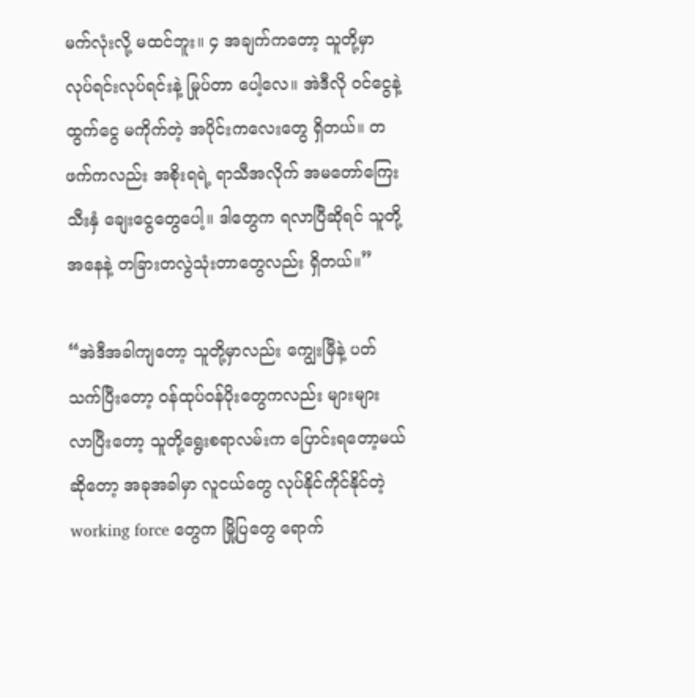မက်လုံးလို့ မထင်ဘူး။ ၄ အချက်ကတော့ သူတို့မှာ လုပ်ရင်းလုပ်ရင်းနဲ့ မြုပ်တာ ပေါ့လေ။ အဲဒီလို ဝင်ငွေနဲ့ ထွက်ငွေ မကိုက်တဲ့ အပိုင်းကလေးတွေ ရှိတယ်။ တဖက်ကလည်း အစိုးရရဲ့ ရာသီအလိုက် အမတော်ကြေး သီးနှံ ချေးငွေတွေပေါ့။ ဒါတွေက ရလာပြီဆိုရင် သူတို့အနေနဲ့ တခြားတလွဲသုံးတာတွေလည်း ရှိတယ်။”

“အဲဒီအခါကျတော့ သူတို့မှာလည်း ကျွေးမြီနဲ့ ပတ်သက်ပြီးတော့ ဝန်ထုပ်ဝန်ပိုးတွေကလည်း များများ လာပြီးတော့ သူတို့ရွေးစရာလမ်းက ပြောင်းရတော့မယ် ဆိုတော့ အခုအခါမှာ လူငယ်တွေ လုပ်နိုင်ကိုင်နိုင်တဲ့ working force တွေက မြို့ပြတွေ ရောက်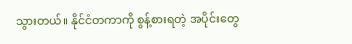သွားတယ်။ နိုင်ငံတကာကို စွန့်စားရတဲ့ အပိုင်းတွေ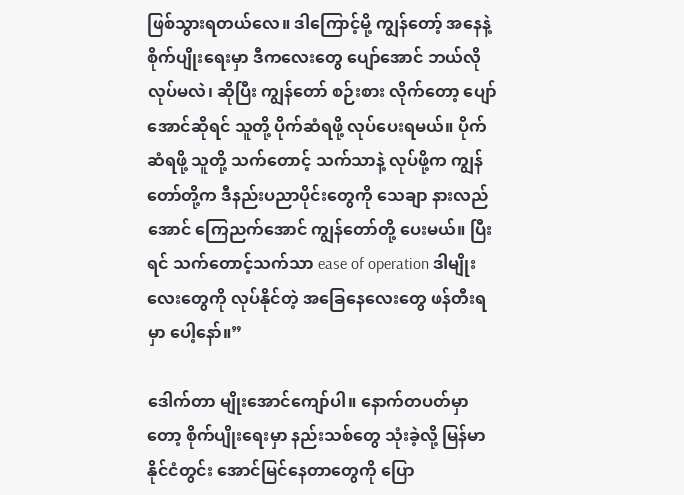ဖြစ်သွားရတယ်လေ။ ဒါကြောင့်မို့ ကျွန်တော့် အနေနဲ့ စိုက်ပျိုးရေးမှာ ဒီကလေးတွေ ပျော်အောင် ဘယ်လို လုပ်မလဲ၊ ဆိုပြီး ကျွန်တော် စဉ်းစား လိုက်တော့ ပျော်အောင်ဆိုရင် သူတို့ ပိုက်ဆံရဖို့ လုပ်ပေးရမယ်။ ပိုက်ဆံရဖို့ သူတို့ သက်တောင့် သက်သာနဲ့ လုပ်ဖို့က ကျွန်တော်တို့က ဒီနည်းပညာပိုင်းတွေကို သေချာ နားလည်အောင် ကြေညက်အောင် ကျွန်တော်တို့ ပေးမယ်။ ပြီးရင် သက်တောင့်သက်သာ ease of operation ဒါမျိုးလေးတွေကို လုပ်နိုင်တဲ့ အခြေနေလေးတွေ ဖန်တီးရမှာ ပေါ့နော်။”

ဒေါက်တာ မျိုးအောင်ကျော်ပါ။ နောက်တပတ်မှာတော့ စိုက်ပျိုးရေးမှာ နည်းသစ်တွေ သုံးခဲ့လို့ မြန်မာနိုင်ငံတွင်း အောင်မြင်နေတာတွေကို ပြော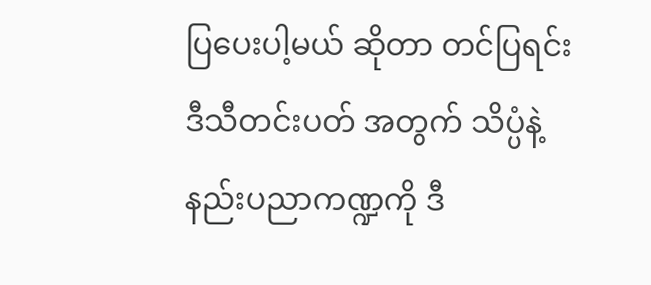ပြပေးပါ့မယ် ဆိုတာ တင်ပြရင်း ဒီသီတင်းပတ် အတွက် သိပ္ပံနဲ့ နည်းပညာကဏ္ဍကို ဒီ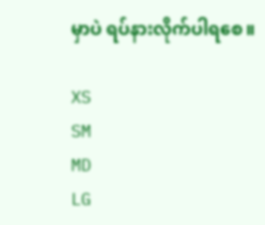မှာပဲ ရပ်နားလိုက်ပါရစေ။

XS
SM
MD
LG